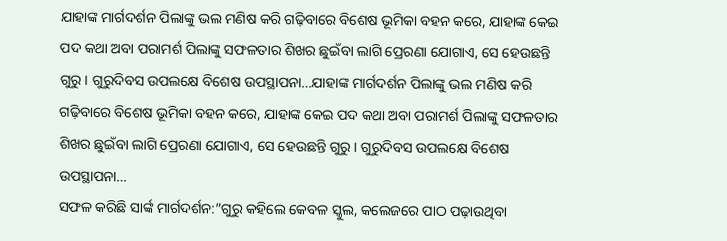ଯାହାଙ୍କ ମାର୍ଗଦର୍ଶନ ପିଲାଙ୍କୁ ଭଲ ମଣିଷ କରି ଗଢ଼ିବାରେ ବିଶେଷ ଭୂମିକା ବହନ କରେ, ଯାହାଙ୍କ କେଇ ପଦ କଥା ଅବା ପରାମର୍ଶ ପିଲାଙ୍କୁ ସଫଳତାର ଶିଖର ଛୁଇଁବା ଲାଗି ପ୍ରେରଣା ଯୋଗାଏ, ସେ ହେଉଛନ୍ତି ଗୁରୁ। ଗୁରୁଦିବସ ଉପଲକ୍ଷେ ବିଶେଷ ଉପସ୍ଥାପନା…ଯାହାଙ୍କ ମାର୍ଗଦର୍ଶନ ପିଲାଙ୍କୁ ଭଲ ମଣିଷ କରି ଗଢ଼ିବାରେ ବିଶେଷ ଭୂମିକା ବହନ କରେ, ଯାହାଙ୍କ କେଇ ପଦ କଥା ଅବା ପରାମର୍ଶ ପିଲାଙ୍କୁ ସଫଳତାର ଶିଖର ଛୁଇଁବା ଲାଗି ପ୍ରେରଣା ଯୋଗାଏ, ସେ ହେଉଛନ୍ତି ଗୁରୁ। ଗୁରୁଦିବସ ଉପଲକ୍ଷେ ବିଶେଷ ଉପସ୍ଥାପନା…
ସଫଳ କରିଛି ସାର୍ଙ୍କ ମାର୍ଗଦର୍ଶନ:”ଗୁରୁ କହିଲେ କେବଳ ସ୍କୁଲ, କଲେଜରେ ପାଠ ପଢ଼ାଉଥିବା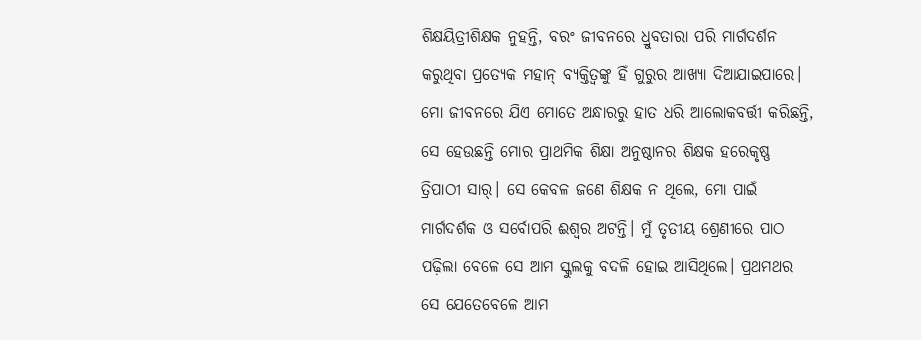ଶିକ୍ଷୟିତ୍ରୀଶିକ୍ଷକ ନୁହନ୍ତି, ବରଂ ଜୀବନରେ ଧ୍ରୁବତାରା ପରି ମାର୍ଗଦର୍ଶନ କରୁଥିବା ପ୍ରତ୍ୟେକ ମହାନ୍ ବ୍ୟକ୍ତିତ୍ୱଙ୍କୁ ହିଁ ଗୁରୁର ଆଖ୍ୟା ଦିଆଯାଇପାରେ। ମୋ ଜୀବନରେ ଯିଏ ମୋତେ ଅନ୍ଧାରରୁ ହାତ ଧରି ଆଲୋକବର୍ତ୍ତୀ କରିଛନ୍ତି, ସେ ହେଉଛନ୍ତି ମୋର ପ୍ରାଥମିକ ଶିକ୍ଷା ଅନୁଷ୍ଠାନର ଶିକ୍ଷକ ହରେକୃଷ୍ଣ ତ୍ରିପାଠୀ ସାର୍। ସେ କେବଳ ଜଣେ ଶିକ୍ଷକ ନ ଥିଲେ, ମୋ ପାଇଁ ମାର୍ଗଦର୍ଶକ ଓ ସର୍ବୋପରି ଈଶ୍ୱର ଅଟନ୍ତି। ମୁଁ ତୃତୀୟ ଶ୍ରେଣୀରେ ପାଠ ପଢ଼ିଲା ବେଳେ ସେ ଆମ ସ୍କୁଲକୁ ବଦଳି ହୋଇ ଆସିଥିଲେ। ପ୍ରଥମଥର ସେ ଯେତେବେଳେ ଆମ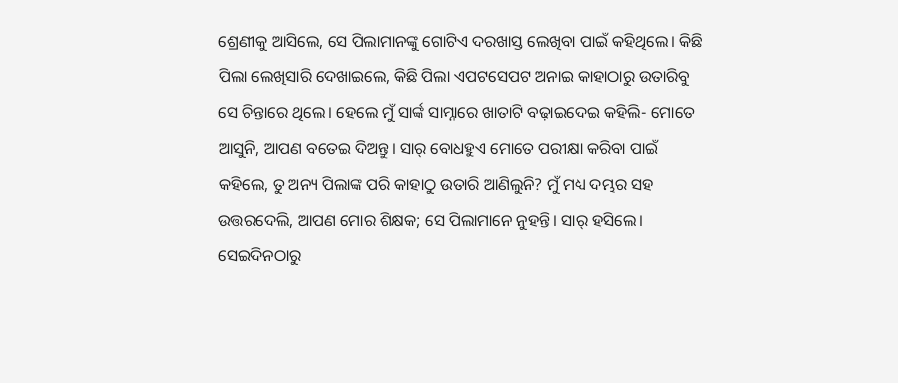ଶ୍ରେଣୀକୁ ଆସିଲେ, ସେ ପିଲାମାନଙ୍କୁ ଗୋଟିଏ ଦରଖାସ୍ତ ଲେଖିବା ପାଇଁ କହିଥିଲେ। କିଛି ପିଲା ଲେଖିସାରି ଦେଖାଇଲେ, କିଛି ପିଲା ଏପଟସେପଟ ଅନାଇ କାହାଠାରୁ ଉତାରିବୁ ସେ ଚିନ୍ତାରେ ଥିଲେ। ହେଲେ ମୁଁ ସାର୍ଙ୍କ ସାମ୍ନାରେ ଖାତାଟି ବଢ଼ାଇଦେଇ କହିଲି- ମୋତେ ଆସୁନି, ଆପଣ ବତେଇ ଦିଅନ୍ତୁ। ସାର୍ ବୋଧହୁଏ ମୋତେ ପରୀକ୍ଷା କରିବା ପାଇଁ କହିଲେ, ତୁ ଅନ୍ୟ ପିଲାଙ୍କ ପରି କାହାଠୁ ଉତାରି ଆଣିଲୁନି? ମୁଁ ମଧ୍ୟ ଦମ୍ଭର ସହ ଉତ୍ତରଦେଲି, ଆପଣ ମୋର ଶିକ୍ଷକ; ସେ ପିଲାମାନେ ନୁହନ୍ତି। ସାର୍ ହସିଲେ। ସେଇଦିନଠାରୁ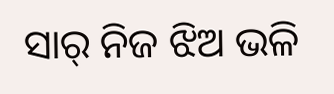ସାର୍ ନିଜ ଝିଅ ଭଳି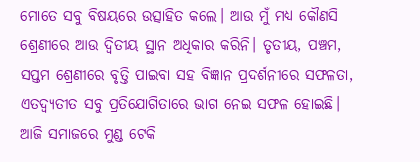ମୋତେ ସବୁ ବିଷୟରେ ଉତ୍ସାହିତ କଲେ। ଆଉ ମୁଁ ମଧ୍ୟ କୌଣସି ଶ୍ରେଣୀରେ ଆଉ ଦ୍ବିତୀୟ ସ୍ଥାନ ଅଧିକାର କରିନି। ତୃତୀୟ, ପଞ୍ଚମ, ସପ୍ତମ ଶ୍ରେଣୀରେ ବୃତ୍ତି ପାଇବା ସହ ବିଜ୍ଞାନ ପ୍ରଦର୍ଶନୀରେ ସଫଳତା, ଏତଦ୍ବ୍ୟତୀତ ସବୁ ପ୍ରତିଯୋଗିତାରେ ଭାଗ ନେଇ ସଫଳ ହୋଇଛି। ଆଜି ସମାଜରେ ମୁଣ୍ଡ ଟେକି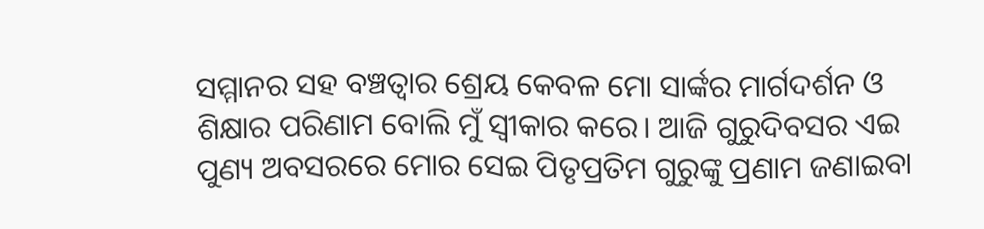ସମ୍ମାନର ସହ ବଞ୍ଚତ୍ବାର ଶ୍ରେୟ କେବଳ ମୋ ସାର୍ଙ୍କର ମାର୍ଗଦର୍ଶନ ଓ ଶିକ୍ଷାର ପରିଣାମ ବୋଲି ମୁଁ ସ୍ବୀକାର କରେ। ଆଜି ଗୁରୁଦିବସର ଏଇ ପୁଣ୍ୟ ଅବସରରେ ମୋର ସେଇ ପିତୃପ୍ରତିମ ଗୁରୁଙ୍କୁ ପ୍ରଣାମ ଜଣାଇବା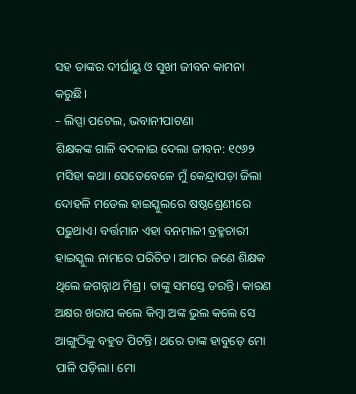ସହ ତାଙ୍କର ଦୀର୍ଘାୟୁ ଓ ସୁଖୀ ଜୀବନ କାମନା କରୁଛି।
– ଲିପ୍ସା ପଟେଲ, ଭବାନୀପାଟଣା
ଶିକ୍ଷକଙ୍କ ଗାଳି ବଦଳାଇ ଦେଲା ଜୀବନ: ୧୯୬୨ ମସିହା କଥା। ସେତେବେଳେ ମୁଁ କେନ୍ଦ୍ରାପଡ଼ା ଜିଲା ଦୋହଳି ମଡେଲ ହାଇସ୍କୁଲରେ ଷଷ୍ଠଶ୍ରେଣୀରେ ପଢ଼ୁଥାଏ। ବର୍ତ୍ତମାନ ଏହା ବନମାଳୀ ବ୍ରହ୍ମଚାରୀ ହାଇସ୍କୁଲ ନାମରେ ପରିଚିତ। ଆମର ଜଣେ ଶିକ୍ଷକ ଥିଲେ ଜଗନ୍ନାଥ ମିଶ୍ର। ତାଙ୍କୁ ସମସ୍ତେ ଡରନ୍ତି। କାରଣ ଅକ୍ଷର ଖରାପ କଲେ କିମ୍ବା ଅଙ୍କ ଭୁଲ କଲେ ସେ ଆଙ୍ଗୁଠିକୁ ବହୁତ ପିଟନ୍ତି। ଥରେ ତାଙ୍କ ହାବୁଡ଼େ ମୋ ପାଳି ପଡ଼ିଲା। ମୋ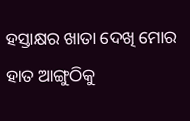ହସ୍ତାକ୍ଷର ଖାତା ଦେଖି ମୋର ହାତ ଆଙ୍ଗୁଠିକୁ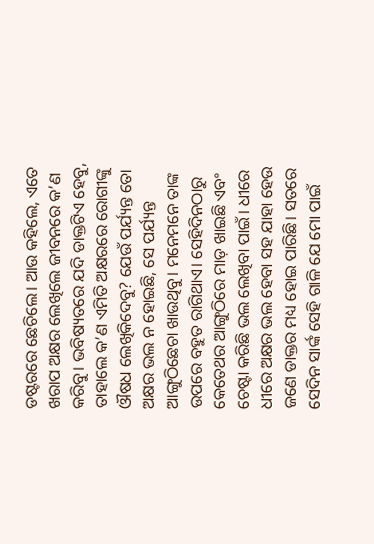ଡଷ୍ଟରରେ ଛେଚିଲେ। ଆଉ କହିଲେ, ଏତେ ଖରାପ ଅକ୍ଷର ଲେଖିଲେ ଜୀବନରେ କ’ଣ କରିବୁ। ଭବିଷ୍ୟତରେ ଯଦି ଡାକ୍ତଟିଏ ହେବୁ, ତାହାଲେ କ’ଣ ଏମିତି ଅକ୍ଷରରେ ରୋଗୀଙ୍କୁ ଔଷଧ ଲେଖିକିଦେବୁ? ଯେଉଁ ପର୍ଯ୍ୟନ୍ତ ତୋ ଅକ୍ଷର ଭଲ ନ ହୋଇଛି, ସେ ପର୍ଯ୍ୟନ୍ତ ଆଙ୍ଗୁଠିଛେଚା ଖାଉଥିବୁ। ମନେମନେ ତାଙ୍କ ଉପରେ ବହୁତ ରାଗିଥାଏ। ସେହିଦିନଠାରୁ କେତେଥର ଆଙ୍ଗୁଠିରେ ମାଡ଼ ଖାଇଛି ଏବଂ ଚେଷ୍ଟା କରିଛି ଭଲ ଲେଖିବା ପାଇଁ। ଧୀରେ ଧୀରେ ଅକ୍ଷର ଭଲ ହେବା ସହ ଯାହା ହେଉ ଜଣେ ଡାକ୍ତର ମଧ୍ୟ ହୋଇ ପାରିଛି। ସତରେ ସେଦିନ ସାର୍ଙ୍କ ସେହି ଗାଳି ଯେ ମୋ ପାଇଁ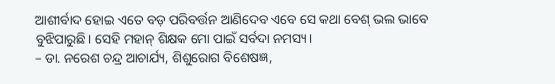ଆଶୀର୍ବାଦ ହୋଇ ଏତେ ବଡ଼ ପରିବର୍ତ୍ତନ ଆଣିଦେବ ଏବେ ସେ କଥା ବେଶ୍ ଭଲ ଭାବେ ବୁଝିପାରୁଛି। ସେହି ମହାନ୍ ଶିକ୍ଷକ ମୋ ପାଇଁ ସର୍ବଦା ନମସ୍ୟ।
– ଡା. ନରେଶ ଚନ୍ଦ୍ର ଆଚାର୍ଯ୍ୟ, ଶିଶୁରୋଗ ବିଶେଷଜ୍ଞ,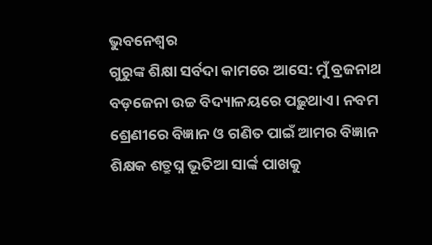ଭୁବନେଶ୍ୱର
ଗୁରୁଙ୍କ ଶିକ୍ଷା ସର୍ବଦା କାମରେ ଆସେ: ମୁଁ ବ୍ରଜନାଥ ବଡ଼ଜେନା ଉଚ୍ଚ ବିଦ୍ୟାଳୟରେ ପଢ଼ୁଥାଏ। ନବମ ଶ୍ରେଣୀରେ ବିଜ୍ଞାନ ଓ ଗଣିତ ପାଇଁ ଆମର ବିଜ୍ଞାନ ଶିକ୍ଷକ ଶତ୍ରୁଘ୍ନ ଭୂତିଆ ସାର୍ଙ୍କ ପାଖକୁ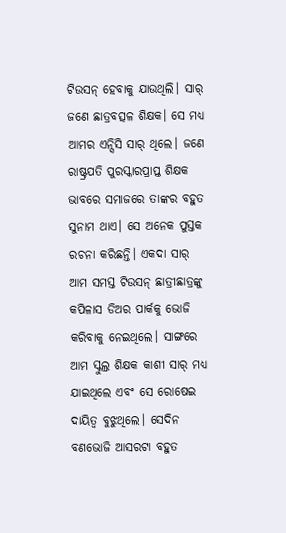ଟିଉସନ୍ ହେବାକୁ ଯାଉଥିଲି। ସାର୍ ଜଣେ ଛାତ୍ରବତ୍ସଳ ଶିକ୍ଷକ। ସେ ମଧ୍ୟ ଆମର ଏନ୍ସିସି ସାର୍ ଥିଲେ। ଜଣେ ରାଷ୍ଟ୍ରପତି ପୁରସ୍କାରପ୍ରାପ୍ତ ଶିକ୍ଷକ ଭାବରେ ସମାଜରେ ତାଙ୍କର ବହୁତ ସୁନାମ ଥାଏ। ସେ ଅନେକ ପୁସ୍ତକ ରଚନା କରିଛନ୍ତି। ଏକଦା ସାର୍ ଆମ ସମସ୍ତ ଟିଉସନ୍ ଛାତ୍ରୀଛାତ୍ରଙ୍କୁ କପିଳାସ ଡିଅର ପାର୍କକୁ ଭୋଜି କରିବାକୁ ନେଇଥିଲେ। ସାଙ୍ଗରେ ଆମ ସ୍କୁଲ୍ର ଶିକ୍ଷକ କାଶୀ ସାର୍ ମଧ୍ୟ ଯାଇଥିଲେ ଏବଂ ସେ ରୋଷେଇ ଦାୟିତ୍ୱ ବୁଝୁଥିଲେ। ସେଦିନ ବଣଭୋଜି ଆସରଟା ବହୁତ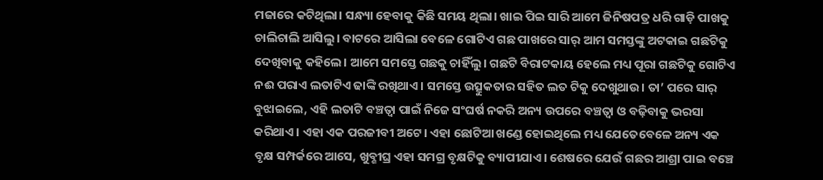ମଜାରେ କଟିଥିଲା। ସନ୍ଧ୍ୟା ହେବାକୁ କିଛି ସମୟ ଥିଲା। ଖାଇ ପିଇ ସାରି ଆମେ ଜିନିଷପତ୍ର ଧରି ଗାଡ଼ି ପାଖକୁ ଚାଲିଚାଲି ଆସିଲୁ। ବାଟରେ ଆସିଲା ବେଳେ ଗୋଟିଏ ଗଛ ପାଖରେ ସାର୍ ଆମ ସମସ୍ତଙ୍କୁ ଅଟକାଇ ଗଛଟିକୁ ଦେଖିବାକୁ କହିଲେ। ଆମେ ସମସ୍ତେ ଗଛକୁ ଚାହିଁଲୁ। ଗଛଟି ବିରାଟକାୟ ହେଲେ ମଧ୍ୟ ପୂରା ଗଛଟିକୁ ଗୋଟିଏ ନଈ ପରାଏ ଲତାଟିଏ ଢାଙ୍କି ରଖିଥାଏ। ସମସ୍ତେ ଉତ୍ସୁକତାର ସହିତ ଲତ ଟିକୁ ଦେଖୁଥାଉ। ତା’ ପରେ ସାର୍ ବୁଝାଇଲେ, ଏହି ଲତାଟି ବଞ୍ଚତ୍ବା ପାଇଁ ନିଜେ ସଂଘର୍ଷ ନକରି ଅନ୍ୟ ଉପରେ ବଞ୍ଚତ୍ବା ଓ ବଢ଼ିବାକୁ ଭରସା କରିଥାଏ। ଏହା ଏକ ପରଜୀବୀ ଅଟେ। ଏହା ଛୋଟିଆ ଖଣ୍ଡେ ହୋଇଥିଲେ ମଧ୍ୟ ଯେତେବେଳେ ଅନ୍ୟ ଏକ ବୃକ୍ଷ ସମ୍ପର୍କରେ ଆସେ, ଖୁବ୍ଶୀଘ୍ର ଏହା ସମଗ୍ର ବୃକ୍ଷଟିକୁ ବ୍ୟାପୀଯାଏ। ଶେଷରେ ଯେଉଁ ଗଛର ଆଶ୍ରା ପାଇ ବଞ୍ଚେ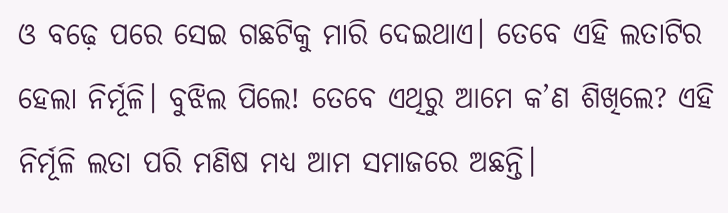ଓ ବଢ଼େ ପରେ ସେଇ ଗଛଟିକୁ ମାରି ଦେଇଥାଏ। ତେବେ ଏହି ଲତାଟିର ହେଲା ନିର୍ମୂଳି। ବୁଝିଲ ପିଲେ! ତେବେ ଏଥିରୁ ଆମେ କ’ଣ ଶିଖିଲେ? ଏହି ନିର୍ମୂଳି ଲତା ପରି ମଣିଷ ମଧ୍ୟ ଆମ ସମାଜରେ ଅଛନ୍ତି।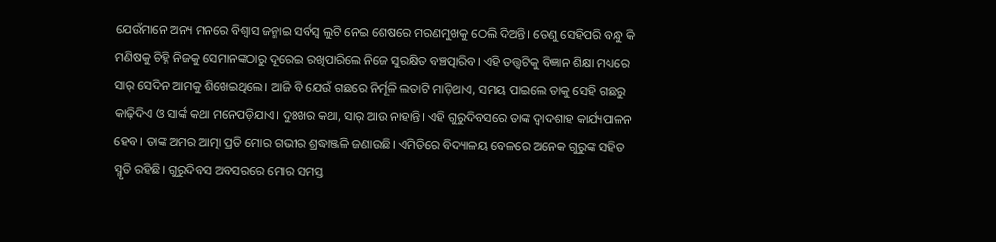ଯେଉଁମାନେ ଅନ୍ୟ ମନରେ ବିଶ୍ୱାସ ଜନ୍ମାଇ ସର୍ବସ୍ବ ଲୁଟି ନେଇ ଶେଷରେ ମରଣମୁଖକୁ ଠେଲି ଦିଅନ୍ତି। ତେଣୁ ସେହିପରି ବନ୍ଧୁ କି ମଣିଷକୁ ଚିହ୍ନି ନିଜକୁ ସେମାନଙ୍କଠାରୁ ଦୂରେଇ ରଖିପାରିଲେ ନିଜେ ସୁରକ୍ଷିତ ବଞ୍ଚତ୍ପାରିବ। ଏହି ତତ୍ତ୍ୱଟିକୁ ବିଜ୍ଞାନ ଶିକ୍ଷା ମଧ୍ୟରେ ସାର୍ ସେଦିନ ଆମକୁ ଶିଖେଇଥିଲେ। ଆଜି ବି ଯେଉଁ ଗଛରେ ନିର୍ମୂଳି ଲତାଟି ମାଡ଼ିଥାଏ, ସମୟ ପାଇଲେ ତାକୁ ସେହି ଗଛରୁ କାଢ଼ିଦିଏ ଓ ସାର୍ଙ୍କ କଥା ମନେପଡ଼ିଯାଏ। ଦୁଃଖର କଥା, ସାର୍ ଆଉ ନାହାନ୍ତି। ଏହି ଗୁରୁଦିବସରେ ତାଙ୍କ ଦ୍ୱାଦଶାହ କାର୍ଯ୍ୟପାଳନ ହେବ। ତାଙ୍କ ଅମର ଆତ୍ମା ପ୍ରତି ମୋର ଗଭୀର ଶ୍ରଦ୍ଧାଞ୍ଜଳି ଜଣାଉଛି। ଏମିତିରେ ବିଦ୍ୟାଳୟ ବେଳରେ ଅନେକ ଗୁରୁଙ୍କ ସହିତ ସ୍ମୃତି ରହିଛି। ଗୁରୁଦିବସ ଅବସରରେ ମୋର ସମସ୍ତ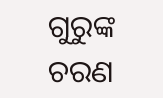ଗୁରୁଙ୍କ ଚରଣ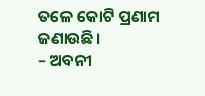ତଳେ କୋଟି ପ୍ରଣାମ ଜଣାଉଛି।
– ଅବନୀ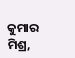କୁମାର ମିଶ୍ର,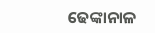ଢେଙ୍କାନାଳ